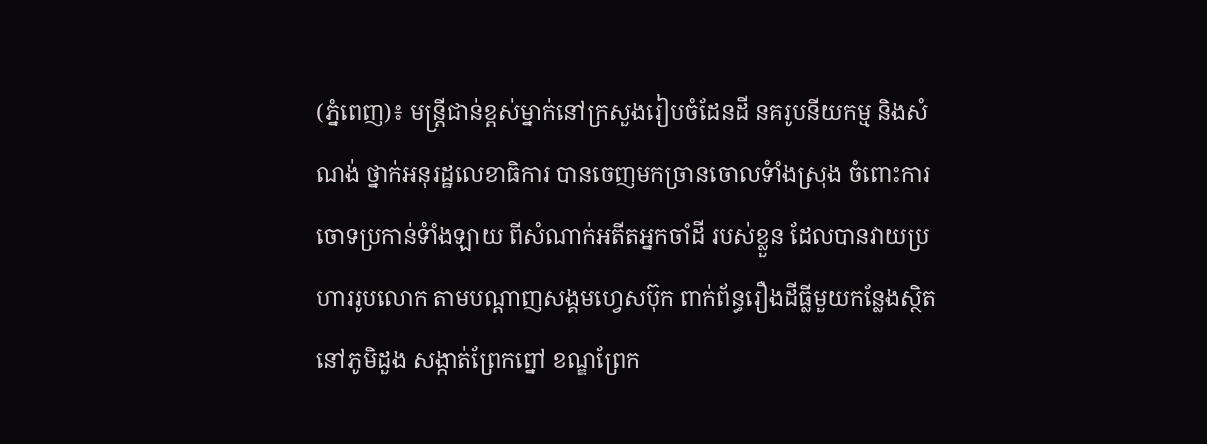(ភ្នំពេញ)៖ មន្រ្តីជាន់ខ្ពស់ម្នាក់នៅក្រសួងរៀបចំដែនដី នគរូបនីយកម្ម និងសំណង់ ថ្នាក់អនុរដ្ឋលេខាធិការ បានចេញមកច្រានចោលទំាំងស្រុង ចំពោះការចោទប្រកាន់ទំាំងឡាយ ពីសំណាក់អតីតអ្នកចាំដី របស់ខ្លួន ដែលបានវាយប្រហាររូបលោក តាមបណ្តាញសង្គមហ្វេសប៊ុក ពាក់ព័ន្ធរឿងដីធ្លីមួយកន្លែងស្ថិតនៅភូមិដួង សង្កាត់ព្រែកព្នៅ ខណ្ឌព្រែក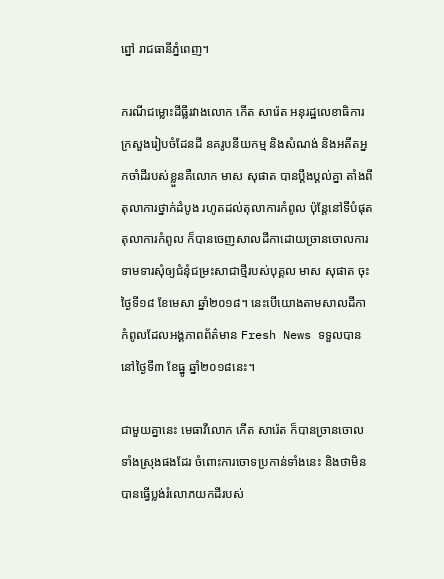ព្នៅ រាជធានីភ្នំពេញ។

ករណីជម្លោះដីធ្លីរវាងលោក កើត សារ៉េត អនុរដ្ឋលេខាធិការក្រសួងរៀបចំដែនដី នគរូបនីយកម្ម និងសំណង់ និងអតីតអ្នកចាំដីរបស់ខ្លួនគឺលោក មាស សុផាត បានប្តឹងប្តល់គ្នា តាំងពីតុលាការថ្នាក់ដំបូង រហូតដល់តុលាការកំពូល ប៉ុន្តែនៅទីបំផុតតុលាការកំពូល ក៏បានចេញសាលដីកាដោយច្រានចោលការទាមទារសុំឲ្យជំនុំជម្រះសាជាថ្មីរបស់បុគ្គល មាស សុផាត ចុះថ្ងៃទី១៨ ខែមេសា ឆ្នាំ២០១៨។ នេះបើយោងតាមសាលដីកាកំពូលដែលអង្គភាពព័ត៌មាន Fresh News ទទួលបាននៅថ្ងៃទី៣ ខែធ្នូ ឆ្នាំ២០១៨នេះ។

ជាមួយគ្នានេះ មេធាវីលោក កើត សារ៉េត ក៏បានច្រានចោលទាំងស្រុងផងដែរ ចំពោះការចោទប្រកាន់ទាំងនេះ និងថាមិនបានធ្វើប្លង់រំលោភយកដីរបស់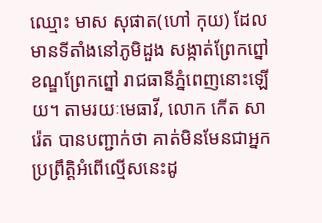ឈ្មោះ មាស សុផាត(ហៅ កុយ) ដែលមានទីតាំងនៅភូមិដួង សង្កាត់ព្រែកព្នៅ ខណ្ឌព្រែកព្នៅ រាជធានីភ្នំពេញនោះឡើយ។ តាមរយៈមេធាវី, លោក កើត សារ៉េត បានបញ្ជាក់ថា គាត់មិនមែនជាអ្នកប្រព្រឹត្ដិអំពើល្មើសនេះដូ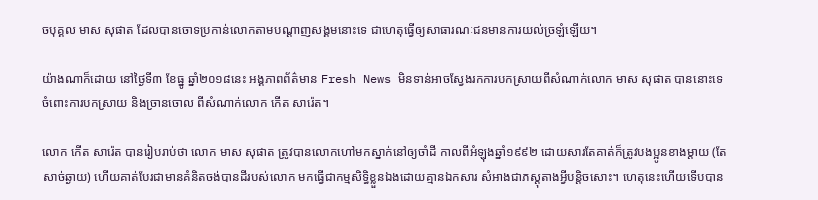ចបុគ្គល មាស សុផាត ដែលបានចោទប្រកាន់លោកតាមបណ្ដាញសង្គមនោះទេ ជាហេតុធ្វើឲ្យសាធារណៈជនមានការយល់ច្រឡំឡើយ។

យ៉ាងណាក៏ដោយ នៅថ្ងៃទី៣ ខែធ្នូ ឆ្នាំ២០១៨នេះ អង្គភាពព័ត៌មាន Fresh News មិនទាន់អាចស្វែងរកការបកស្រាយពីសំណាក់លោក មាស សុផាត បាននោះទេចំពោះការបកស្រាយ និងច្រានចោល ពីសំណាក់លោក កើត សារ៉េត។

លោក កើត សារ៉េត បានរៀបរាប់ថា លោក មាស សុផាត ត្រូវបានលោកហៅមកស្នាក់នៅឲ្យចាំដី កាលពីអំឡុងឆ្នាំ១៩៩២ ដោយសារតែគាត់ក៏ត្រូវបងប្អូនខាងម្តាយ (តែសាច់ឆ្ងាយ) ហើយគាត់បែរជាមានគំនិតចង់បានដីរបស់លោក មកធ្វើជាកម្មសិទ្ធិខ្លួនឯងដោយគ្មានឯកសារ សំអាងជាភស្ដុតាងអ្វីបន្ដិចសោះ។ ហេតុនេះហើយទើបបាន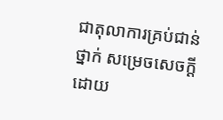ជាតុលាការគ្រប់ជាន់ថ្នាក់ សម្រេចសេចក្ដី ដោយ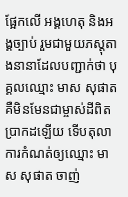ផ្អែកលើ អង្គហេតុ និងអង្គច្បាប់ រួមជាមួយភស្ដុតាងនានាដែលបញ្ជាក់ថា បុគ្គលឈ្មោះ មាស សុផាត គឺមិនមែនជាម្ចាស់ដីពិតប្រាកដឡើយ ទើបតុលាការកំណត់ឲ្យឈ្មោះ មាស សុផាត ចាញ់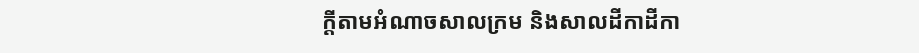ក្ដីតាមអំណាចសាលក្រម និងសាលដីកាដីកា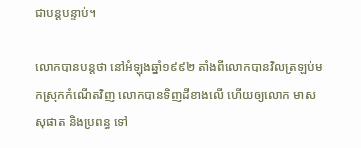ជាបន្ដបន្ទាប់។

លោកបានបន្តថា នៅអំឡុងឆ្នាំ១៩៩២ តាំងពីលោកបានវិលត្រឡប់មកស្រុកកំណើតវិញ លោកបានទិញដីខាងលើ ហើយឲ្យលោក មាស សុផាត និងប្រពន្ធ ទៅ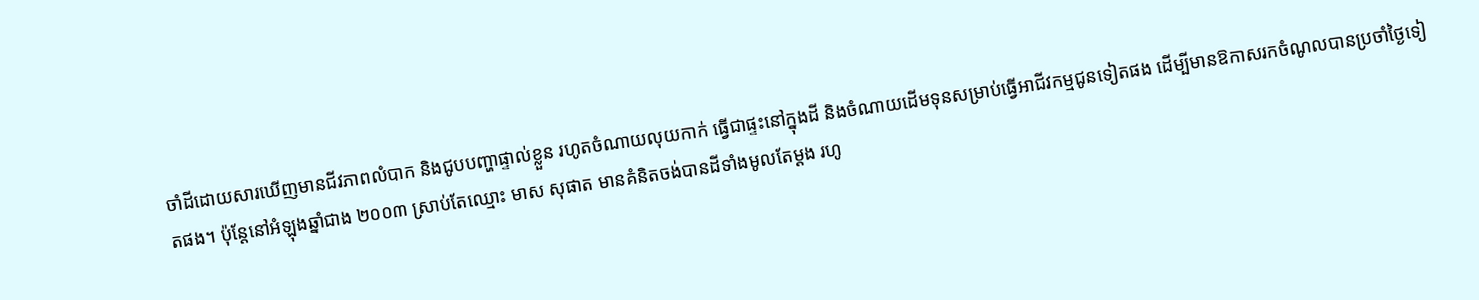ចាំដីដោយសារឃើញមានជីវភាពលំបាក និងជូបបញ្ហាផ្ទាល់ខ្លួន រហូតចំណាយលុយកាក់ ធ្វើជាផ្ទះនៅក្នុងដី និងចំណាយដើមទុនសម្រាប់ធ្វើអាជីវកម្មជូនទៀតផង ដើម្បីមានឱកាសរកចំណូលបានប្រចាំថ្ងៃទៀតផង។ ប៉ុន្តែនៅអំឡុងឆ្នាំជាង ២០០៣ ស្រាប់តែឈ្មោះ មាស សុផាត មានគំនិតចង់បានដីទាំងមូលតែម្តង រហូ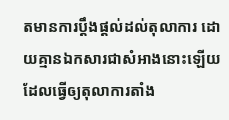តមានការប្តឹងផ្តល់ដល់តុលាការ ដោយគ្មានឯកសារជាសំអាងនោះឡើយ ដែលធ្វើឲ្យតុលាការតាំង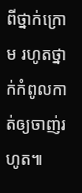ពីថ្នាក់ក្រោម រហូតថ្នាក់កំពូលកាត់ឲ្យចាញ់រហូត៕